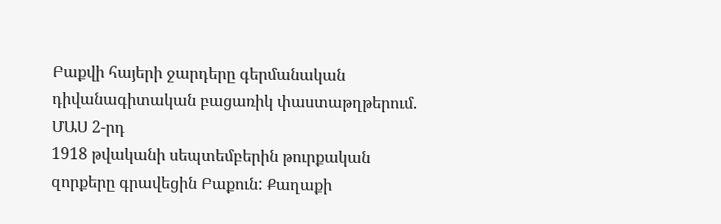Բաքվի հայերի ջարդերը գերմանական դիվանագիտական բացառիկ փաստաթղթերում. ՄԱՍ 2-րդ
1918 թվականի սեպտեմբերին թուրքական զորքերը գրավեցին Բաքուն: Քաղաքի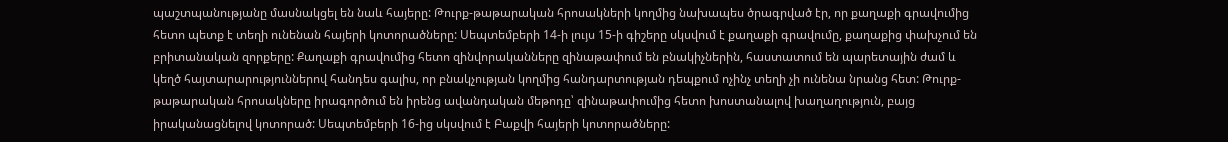պաշտպանությանը մասնակցել են նաև հայերը: Թուրք-թաթարական հրոսակների կողմից նախապես ծրագրված էր, որ քաղաքի գրավումից հետո պետք է տեղի ունենան հայերի կոտորածները: Սեպտեմբերի 14-ի լույս 15-ի գիշերը սկսվում է քաղաքի գրավումը, քաղաքից փախչում են բրիտանական զորքերը: Քաղաքի գրավումից հետո զինվորականները զինաթափում են բնակիչներին, հաստատում են պարետային ժամ և կեղծ հայտարարություններով հանդես գալիս, որ բնակչության կողմից հանդարտության դեպքում ոչինչ տեղի չի ունենա նրանց հետ: Թուրք-թաթարական հրոսակները իրագործում են իրենց ավանդական մեթոդը՝ զինաթափումից հետո խոստանալով խաղաղություն, բայց իրականացնելով կոտորած: Սեպտեմբերի 16-ից սկսվում է Բաքվի հայերի կոտորածները: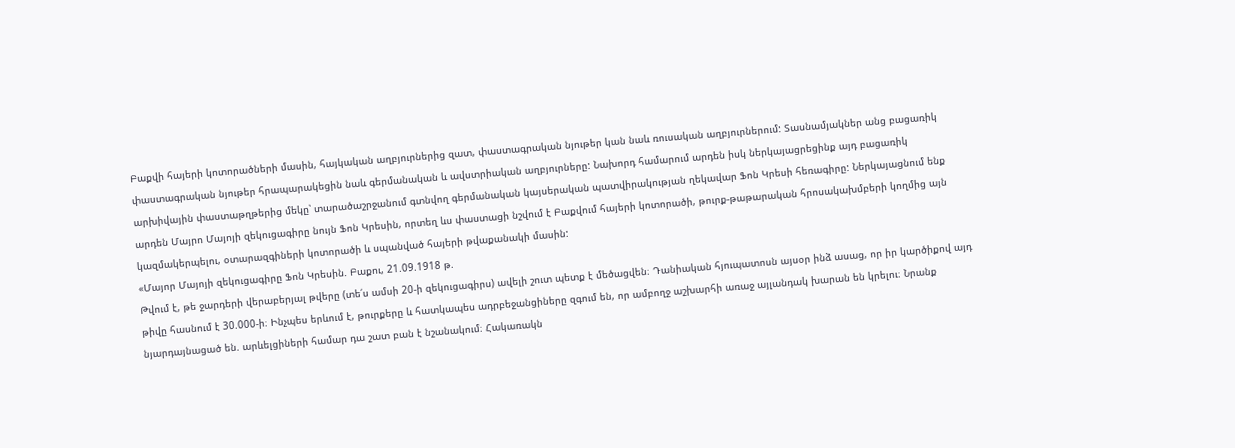Բաքվի հայերի կոտորածների մասին, հայկական աղբյուրներից զատ, փաստագրական նյութեր կան նաև ռուսական աղբյուրներում: Տասնամյակներ անց բացառիկ փաստագրական նյութեր հրապարակեցին նաև գերմանական և ավստրիական աղբյուրները: Նախորդ համարում արդեն իսկ ներկայացրեցինք այդ բացառիկ արխիվային փաստաթղթերից մեկը՝ տարածաշրջանում գտնվող գերմանական կայսերական պատվիրակության ղեկավար Ֆոն Կրեսի հեռագիրը: Ներկայացնում ենք արդեն Մայրո Մայոյի զեկուցագիրը նույն Ֆոն Կրեսին, որտեղ ևս փաստացի նշվում է Բաքվում հայերի կոտորածի, թուրք-թաթարական հրոսակախմբերի կողմից այն կազմակերպելու, օտարազգիների կոտորածի և սպանված հայերի թվաքանակի մասին:
«Մայոր Մայոյի զեկուցագիրը Ֆոն Կրեսին. Բաքու, 21.09.1918 թ.
Թվում է, թե ջարդերի վերաբերյալ թվերը (տե՛ս ամսի 20-ի զեկուցագիրս) ավելի շուտ պետք է մեծացվեն։ Դանիական հյուպատոսն այսօր ինձ ասաց, որ իր կարծիքով այդ թիվը հասնում է 30.000-ի։ Ինչպես երևում է, թուրքերը և հատկապես ադրբեջանցիները զգում են, որ ամբողջ աշխարհի առաջ այլանդակ խարան են կրելու։ Նրանք նյարդայնացած են. արևելցիների համար դա շատ բան է նշանակում։ Հակառակն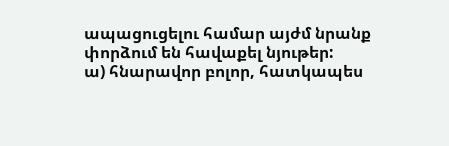ապացուցելու համար այժմ նրանք փորձում են հավաքել նյութեր:
ա) հնարավոր բոլոր, հատկապես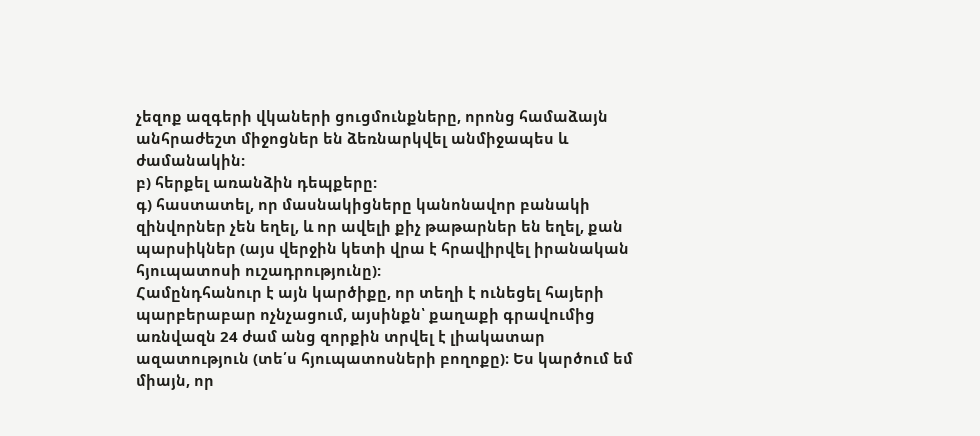չեզոք ազգերի վկաների ցուցմունքները, որոնց համաձայն անհրաժեշտ միջոցներ են ձեռնարկվել անմիջապես և ժամանակին:
բ) հերքել առանձին դեպքերը:
գ) հաստատել, որ մասնակիցները կանոնավոր բանակի զինվորներ չեն եղել, և որ ավելի քիչ թաթարներ են եղել, քան պարսիկներ (այս վերջին կետի վրա է հրավիրվել իրանական հյուպատոսի ուշադրությունը):
Համընդհանուր է այն կարծիքը, որ տեղի է ունեցել հայերի պարբերաբար ոչնչացում, այսինքն՝ քաղաքի գրավումից առնվազն 24 ժամ անց զորքին տրվել է լիակատար ազատություն (տե՛ս հյուպատոսների բողոքը)։ Ես կարծում եմ միայն, որ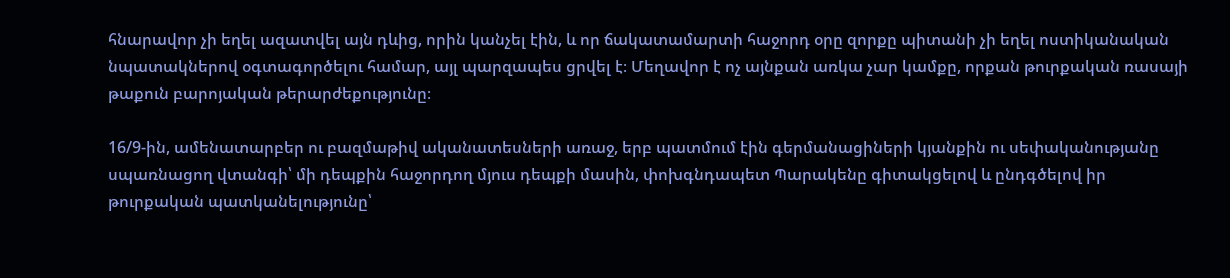հնարավոր չի եղել ազատվել այն դևից, որին կանչել էին, և որ ճակատամարտի հաջորդ օրը զորքը պիտանի չի եղել ոստիկանական նպատակներով օգտագործելու համար, այլ պարզապես ցրվել է։ Մեղավոր է ոչ այնքան առկա չար կամքը, որքան թուրքական ռասայի թաքուն բարոյական թերարժեքությունը։

16/9-ին, ամենատարբեր ու բազմաթիվ ականատեսների առաջ, երբ պատմում էին գերմանացիների կյանքին ու սեփականությանը սպառնացող վտանգի՝ մի դեպքին հաջորդող մյուս դեպքի մասին, փոխգնդապետ Պարակենը գիտակցելով և ընդգծելով իր թուրքական պատկանելությունը՝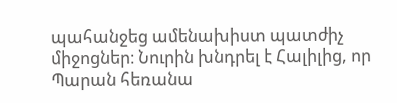պահանջեց ամենախիստ պատժիչ միջոցներ։ Նուրին խնդրել է Հալիլից, որ Պարան հեռանա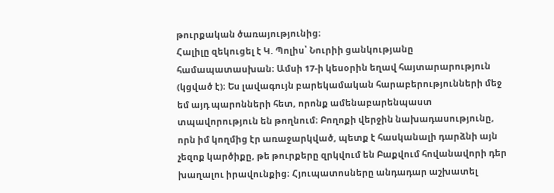թուրքական ծառայությունից։
Հալիլը զեկուցել է Կ. Պոլիս՝ Նուրիի ցանկությանը համապատասխան։ Ամսի 17-ի կեսօրին եղավ հայտարարություն (կցված է)։ Ես լավագույն բարեկամական հարաբերությունների մեջ եմ այդ պարոնների հետ, որոնք ամենաբարենպաստ տպավորություն են թողնում։ Բողոքի վերջին նախադասությունը, որն իմ կողմից էր առաջարկված, պետք է հասկանալի դարձնի այն չեզոք կարծիքը, թե թուրքերը զրկվում են Բաքվում հովանավորի դեր խաղալու իրավունքից։ Հյուպատոսները անդադար աշխատել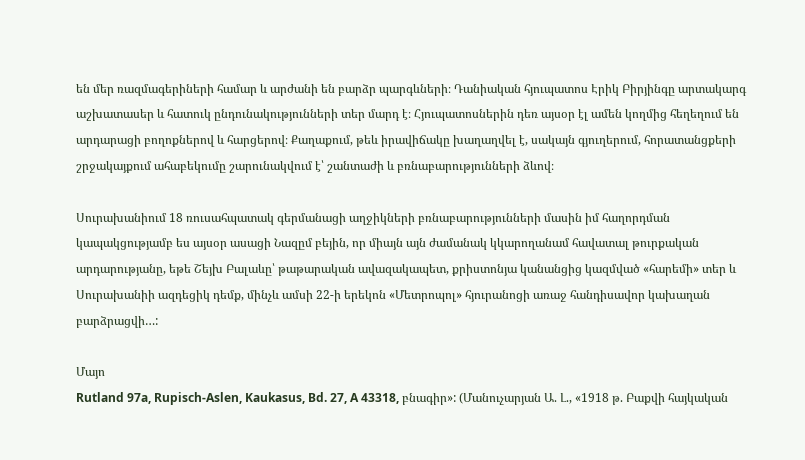են մեր ռազմագերիների համար և արժանի են բարձր պարգևների։ Դանիական հյուպատոս Էրիկ Բիրյինգը արտակարգ աշխատասեր և հատուկ ընդունակությունների տեր մարդ է։ Հյուպատոսներին դեռ այսօր էլ ամեն կողմից հեղեղում են արդարացի բողոքներով և հարցերով։ Քաղաքում, թեև իրավիճակը խաղաղվել է, սակայն գյուղերում, հորատանցքերի շրջակայքում ահաբեկումը շարունակվում է՝ շանտաժի և բռնաբարությունների ձևով։

Սուրախանիում 18 ռուսահպատակ գերմանացի աղջիկների բռնաբարությունների մասին իմ հաղորդման կապակցությամբ ես այսօր ասացի Նազըմ բեյին, որ միայն այն ժամանակ կկարողանամ հավատալ թուրքական արդարությանը, եթե Շեյխ Բալաևը՝ թաթարական ավազակապետ, քրիստոնյա կանանցից կազմված «հարեմի» տեր և Սուրախանիի ազդեցիկ դեմք, մինչև ամսի 22-ի երեկոն «Մետրոպոլ» հյուրանոցի առաջ հանդիսավոր կախաղան բարձրացվի…:

Մայո
Rutland 97a, Rupisch-Aslen, Kaukasus, Bd. 27, A 43318, բնագիր»: (Մանուչարյան Ա. Լ., «1918 թ. Բաքվի հայկական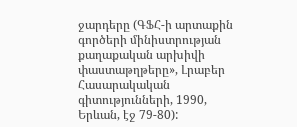ջարդերը (ԳՖՀ-ի արտաքին գործերի մինիստրության քաղաքական արխիվի փաստաթղթերը», Լրաբեր Հասարակական գիտությունների, 1990, Երևան, էջ 79-80):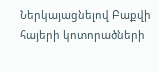Ներկայացնելով Բաքվի հայերի կոտորածների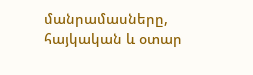մանրամասները, հայկական և օտար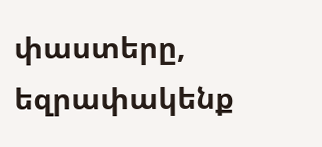փաստերը, եզրափակենք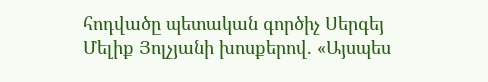հոդվածը պետական գործիչ Սերգեյ Մելիք Յոլչյանի խոսքերով. «Այսպես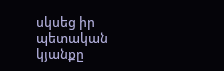սկսեց իր պետական կյանքը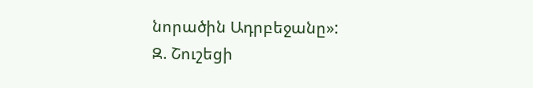նորածին Ադրբեջանը»:
Զ. Շուշեցի